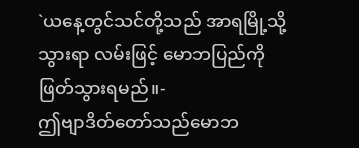`ယနေ့တွင်သင်တို့သည် အာရမြို့သို့သွားရာ လမ်းဖြင့် မောဘပြည်ကိုဖြတ်သွားရမည်။-
ဤဗျာဒိတ်တော်သည်မောဘ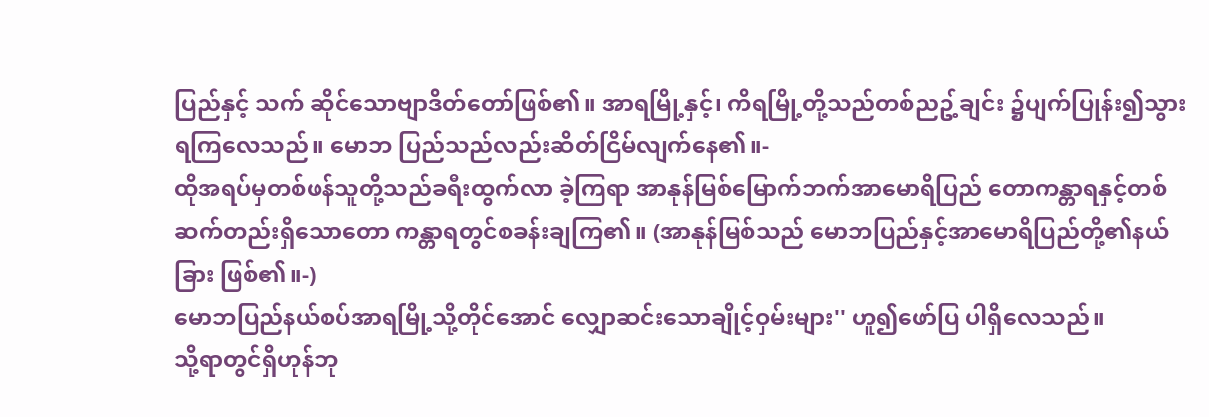ပြည်နှင့် သက် ဆိုင်သောဗျာဒိတ်တော်ဖြစ်၏။ အာရမြို့နှင့်၊ ကိရမြို့တို့သည်တစ်ညဥ့်ချင်း ၌ပျက်ပြုန်း၍သွားရကြလေသည်။ မောဘ ပြည်သည်လည်းဆိတ်ငြိမ်လျက်နေ၏။-
ထိုအရပ်မှတစ်ဖန်သူတို့သည်ခရီးထွက်လာ ခဲ့ကြရာ အာနုန်မြစ်မြောက်ဘက်အာမောရိပြည် တောကန္တာရနှင့်တစ်ဆက်တည်းရှိသောတော ကန္တာရတွင်စခန်းချကြ၏။ (အာနုန်မြစ်သည် မောဘပြည်နှင့်အာမောရိပြည်တို့၏နယ်ခြား ဖြစ်၏။-)
မောဘပြည်နယ်စပ်အာရမြို့သို့တိုင်အောင် လျှောဆင်းသောချိုင့်ဝှမ်းများ'' ဟူ၍ဖော်ပြ ပါရှိလေသည်။
သို့ရာတွင်ရှိဟုန်ဘု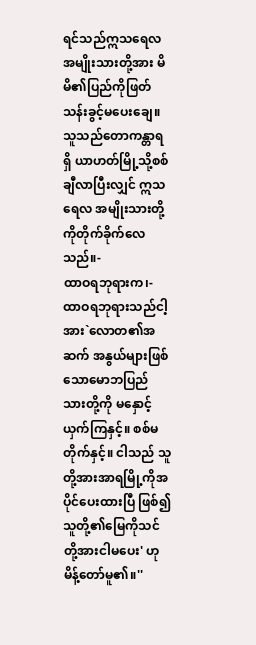ရင်သည်ဣသရေလ အမျိုးသားတို့အား မိမိ၏ပြည်ကိုဖြတ် သန်းခွင့်မပေးချေ။ သူသည်တောကန္တာရရှိ ယာဟတ်မြို့သို့စစ်ချီလာပြီးလျှင် ဣသရေလ အမျိုးသားတို့ကိုတိုက်ခိုက်လေသည်။-
ထာဝရဘုရားက၊-
ထာဝရဘုရားသည်ငါ့အား`လောတ၏အဆက် အနွယ်များဖြစ်သောမောဘပြည်သားတို့ကို မနှောင့်ယှက်ကြနှင့်။ စစ်မတိုက်နှင့်။ ငါသည် သူတို့အားအာရမြို့ကိုအပိုင်ပေးထားပြီ ဖြစ်၍သူတို့၏မြေကိုသင်တို့အားငါမပေး' ဟုမိန့်တော်မူ၏။''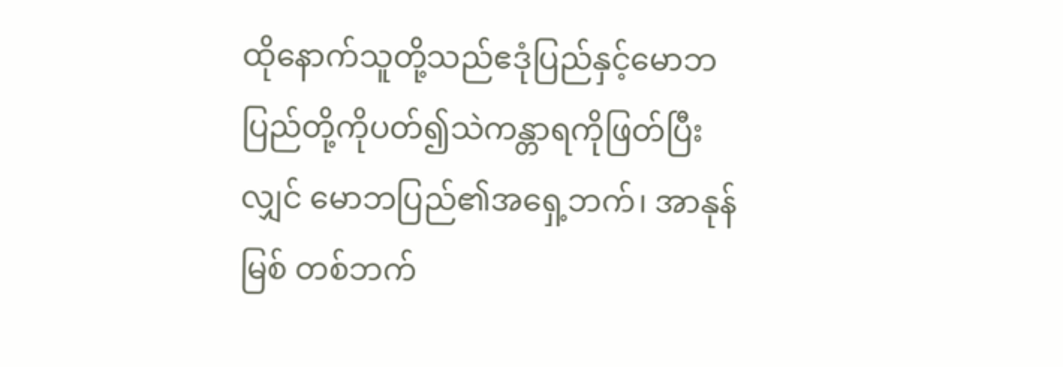ထိုနောက်သူတို့သည်ဧဒုံပြည်နှင့်မောဘ ပြည်တို့ကိုပတ်၍သဲကန္တာရကိုဖြတ်ပြီး လျှင် မောဘပြည်၏အရှေ့ဘက်၊ အာနုန်မြစ် တစ်ဘက်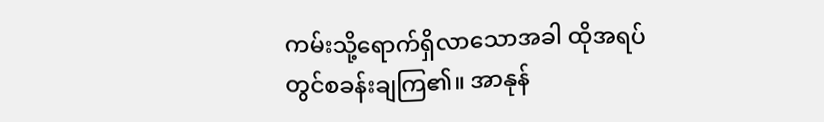ကမ်းသို့ရောက်ရှိလာသောအခါ ထိုအရပ်တွင်စခန်းချကြ၏။ အာနုန်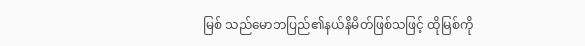မြစ် သည်မောဘပြည်၏နယ်နိမိတ်ဖြစ်သဖြင့် ထိုမြစ်ကို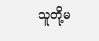သူတို့မ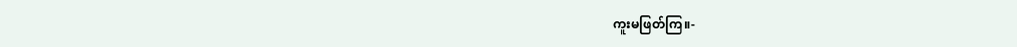ကူးမဖြတ်ကြ။-